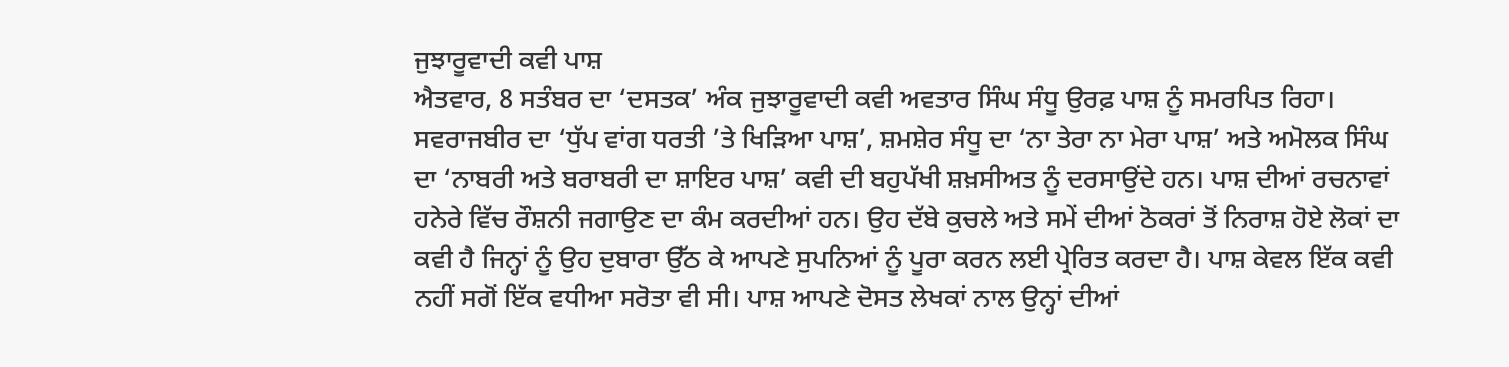ਜੁਝਾਰੂਵਾਦੀ ਕਵੀ ਪਾਸ਼
ਐਤਵਾਰ, 8 ਸਤੰਬਰ ਦਾ ‘ਦਸਤਕ’ ਅੰਕ ਜੁਝਾਰੂਵਾਦੀ ਕਵੀ ਅਵਤਾਰ ਸਿੰਘ ਸੰਧੂ ਉਰਫ਼ ਪਾਸ਼ ਨੂੰ ਸਮਰਪਿਤ ਰਿਹਾ। ਸਵਰਾਜਬੀਰ ਦਾ ‘ਧੁੱਪ ਵਾਂਗ ਧਰਤੀ ’ਤੇ ਖਿੜਿਆ ਪਾਸ਼’, ਸ਼ਮਸ਼ੇਰ ਸੰਧੂ ਦਾ ‘ਨਾ ਤੇਰਾ ਨਾ ਮੇਰਾ ਪਾਸ਼’ ਅਤੇ ਅਮੋਲਕ ਸਿੰਘ ਦਾ ‘ਨਾਬਰੀ ਅਤੇ ਬਰਾਬਰੀ ਦਾ ਸ਼ਾਇਰ ਪਾਸ਼’ ਕਵੀ ਦੀ ਬਹੁਪੱਖੀ ਸ਼ਖ਼ਸੀਅਤ ਨੂੰ ਦਰਸਾਉਂਦੇ ਹਨ। ਪਾਸ਼ ਦੀਆਂ ਰਚਨਾਵਾਂ ਹਨੇਰੇ ਵਿੱਚ ਰੌਸ਼ਨੀ ਜਗਾਉਣ ਦਾ ਕੰਮ ਕਰਦੀਆਂ ਹਨ। ਉਹ ਦੱਬੇ ਕੁਚਲੇ ਅਤੇ ਸਮੇਂ ਦੀਆਂ ਠੋਕਰਾਂ ਤੋਂ ਨਿਰਾਸ਼ ਹੋਏ ਲੋਕਾਂ ਦਾ ਕਵੀ ਹੈ ਜਿਨ੍ਹਾਂ ਨੂੰ ਉਹ ਦੁਬਾਰਾ ਉੱਠ ਕੇ ਆਪਣੇ ਸੁਪਨਿਆਂ ਨੂੰ ਪੂਰਾ ਕਰਨ ਲਈ ਪ੍ਰੇਰਿਤ ਕਰਦਾ ਹੈ। ਪਾਸ਼ ਕੇਵਲ ਇੱਕ ਕਵੀ ਨਹੀਂ ਸਗੋਂ ਇੱਕ ਵਧੀਆ ਸਰੋਤਾ ਵੀ ਸੀ। ਪਾਸ਼ ਆਪਣੇ ਦੋਸਤ ਲੇਖਕਾਂ ਨਾਲ ਉਨ੍ਹਾਂ ਦੀਆਂ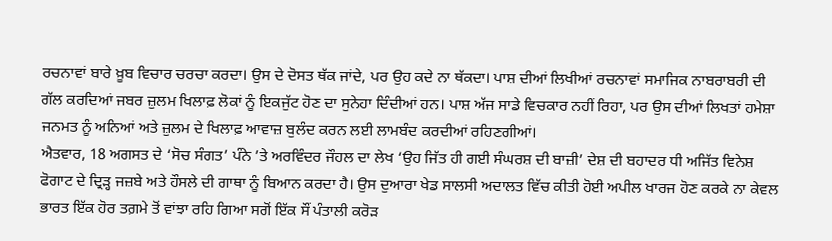ਰਚਨਾਵਾਂ ਬਾਰੇ ਖ਼ੂਬ ਵਿਚਾਰ ਚਰਚਾ ਕਰਦਾ। ਉਸ ਦੇ ਦੋਸਤ ਥੱਕ ਜਾਂਦੇ, ਪਰ ਉਹ ਕਦੇ ਨਾ ਥੱਕਦਾ। ਪਾਸ਼ ਦੀਆਂ ਲਿਖੀਆਂ ਰਚਨਾਵਾਂ ਸਮਾਜਿਕ ਨਾਬਰਾਬਰੀ ਦੀ ਗੱਲ ਕਰਦਿਆਂ ਜਬਰ ਜ਼ੁਲਮ ਖਿਲਾਫ਼ ਲੋਕਾਂ ਨੂੰ ਇਕਜੁੱਟ ਹੋਣ ਦਾ ਸੁਨੇਹਾ ਦਿੰਦੀਆਂ ਹਨ। ਪਾਸ਼ ਅੱਜ ਸਾਡੇ ਵਿਚਕਾਰ ਨਹੀਂ ਰਿਹਾ, ਪਰ ਉਸ ਦੀਆਂ ਲਿਖਤਾਂ ਹਮੇਸ਼ਾ ਜਨਮਤ ਨੂੰ ਅਨਿਆਂ ਅਤੇ ਜ਼ੁਲਮ ਦੇ ਖਿਲਾਫ਼ ਆਵਾਜ਼ ਬੁਲੰਦ ਕਰਨ ਲਈ ਲਾਮਬੰਦ ਕਰਦੀਆਂ ਰਹਿਣਗੀਆਂ।
ਐਤਵਾਰ, 18 ਅਗਸਤ ਦੇ ‘ਸੋਚ ਸੰਗਤ’ ਪੰਨੇ ’ਤੇ ਅਰਵਿੰਦਰ ਜੌਹਲ ਦਾ ਲੇਖ ‘ਉਹ ਜਿੱਤ ਹੀ ਗਈ ਸੰਘਰਸ਼ ਦੀ ਬਾਜ਼ੀ’ ਦੇਸ਼ ਦੀ ਬਹਾਦਰ ਧੀ ਅਜਿੱਤ ਵਿਨੇਸ਼ ਫੋਗਾਟ ਦੇ ਦ੍ਰਿੜ੍ਹ ਜਜ਼ਬੇ ਅਤੇ ਹੌਸਲੇ ਦੀ ਗਾਥਾ ਨੂੰ ਬਿਆਨ ਕਰਦਾ ਹੈ। ਉਸ ਦੁਆਰਾ ਖੇਡ ਸਾਲਸੀ ਅਦਾਲਤ ਵਿੱਚ ਕੀਤੀ ਹੋਈ ਅਪੀਲ ਖਾਰਜ ਹੋਣ ਕਰਕੇ ਨਾ ਕੇਵਲ ਭਾਰਤ ਇੱਕ ਹੋਰ ਤਗ਼ਮੇ ਤੋਂ ਵਾਂਝਾ ਰਹਿ ਗਿਆ ਸਗੋਂ ਇੱਕ ਸੌਂ ਪੰਤਾਲੀ ਕਰੋੜ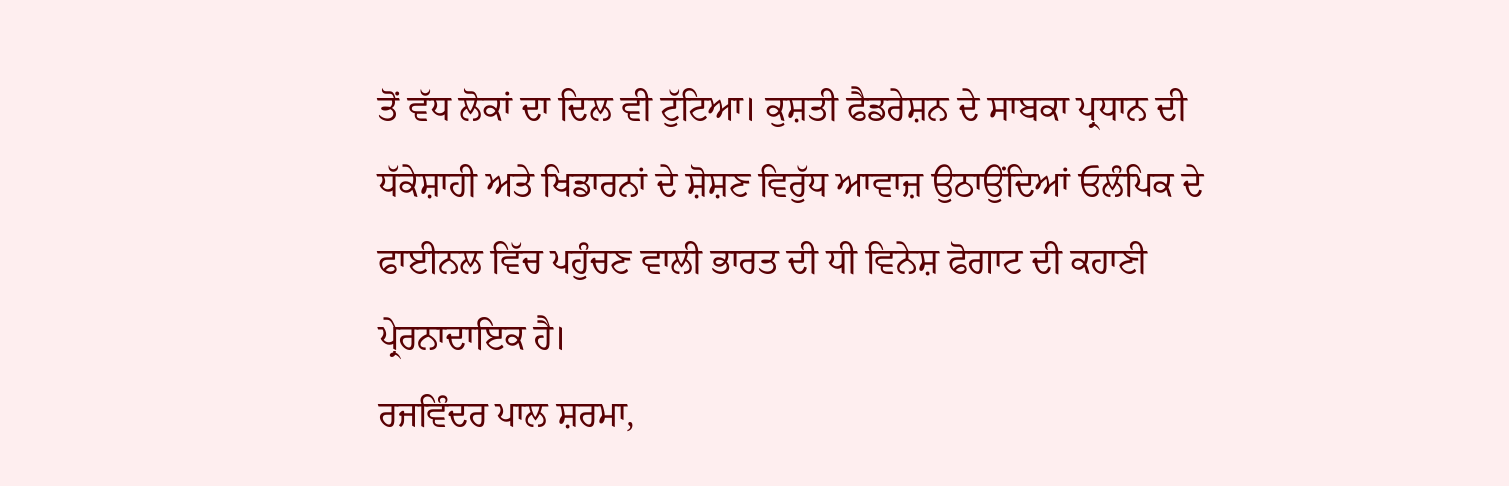ਤੋਂ ਵੱਧ ਲੋਕਾਂ ਦਾ ਦਿਲ ਵੀ ਟੁੱਟਿਆ। ਕੁਸ਼ਤੀ ਫੈਡਰੇਸ਼ਨ ਦੇ ਸਾਬਕਾ ਪ੍ਰਧਾਨ ਦੀ ਧੱਕੇਸ਼ਾਹੀ ਅਤੇ ਖਿਡਾਰਨਾਂ ਦੇ ਸ਼ੋਸ਼ਣ ਵਿਰੁੱਧ ਆਵਾਜ਼ ਉਠਾਉਂਦਿਆਂ ਓਲੰਪਿਕ ਦੇ ਫਾਈਨਲ ਵਿੱਚ ਪਹੁੰਚਣ ਵਾਲੀ ਭਾਰਤ ਦੀ ਧੀ ਵਿਨੇਸ਼ ਫੋਗਾਟ ਦੀ ਕਹਾਣੀ ਪ੍ਰੇਰਨਾਦਾਇਕ ਹੈ।
ਰਜਵਿੰਦਰ ਪਾਲ ਸ਼ਰਮਾ,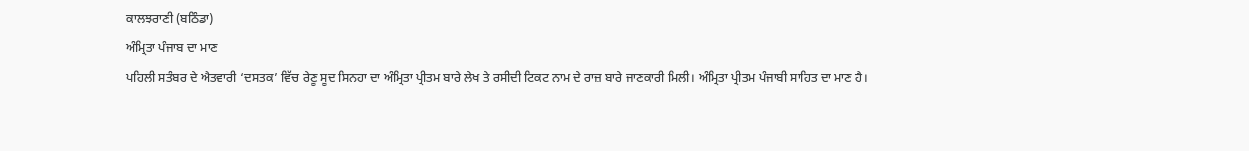ਕਾਲਝਰਾਣੀ (ਬਠਿੰਡਾ)
ਅੰਮ੍ਰਿਤਾ ਪੰਜਾਬ ਦਾ ਮਾਣ
ਪਹਿਲੀ ਸਤੰਬਰ ਦੇ ਐਤਵਾਰੀ ‘ਦਸਤਕ’ ਵਿੱਚ ਰੇਣੂ ਸੂਦ ਸਿਨਹਾ ਦਾ ਅੰਮ੍ਰਿਤਾ ਪ੍ਰੀਤਮ ਬਾਰੇ ਲੇਖ ਤੇ ਰਸੀਦੀ ਟਿਕਟ ਨਾਮ ਦੇ ਰਾਜ਼ ਬਾਰੇ ਜਾਣਕਾਰੀ ਮਿਲੀ। ਅੰਮ੍ਰਿਤਾ ਪ੍ਰੀਤਮ ਪੰਜਾਬੀ ਸਾਹਿਤ ਦਾ ਮਾਣ ਹੈ।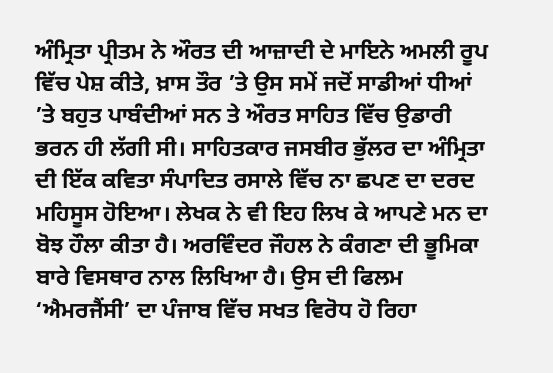ਅੰਮ੍ਰਿਤਾ ਪ੍ਰੀਤਮ ਨੇ ਔਰਤ ਦੀ ਆਜ਼ਾਦੀ ਦੇ ਮਾਇਨੇ ਅਮਲੀ ਰੂਪ ਵਿੱਚ ਪੇਸ਼ ਕੀਤੇ, ਖ਼ਾਸ ਤੌਰ ’ਤੇ ਉਸ ਸਮੇਂ ਜਦੋਂ ਸਾਡੀਆਂ ਧੀਆਂ ’ਤੇ ਬਹੁਤ ਪਾਬੰਦੀਆਂ ਸਨ ਤੇ ਔਰਤ ਸਾਹਿਤ ਵਿੱਚ ਉਡਾਰੀ ਭਰਨ ਹੀ ਲੱਗੀ ਸੀ। ਸਾਹਿਤਕਾਰ ਜਸਬੀਰ ਭੁੱਲਰ ਦਾ ਅੰਮ੍ਰਿਤਾ ਦੀ ਇੱਕ ਕਵਿਤਾ ਸੰਪਾਦਿਤ ਰਸਾਲੇ ਵਿੱਚ ਨਾ ਛਪਣ ਦਾ ਦਰਦ ਮਹਿਸੂਸ ਹੋਇਆ। ਲੇਖਕ ਨੇ ਵੀ ਇਹ ਲਿਖ ਕੇ ਆਪਣੇ ਮਨ ਦਾ ਬੋਝ ਹੌਲਾ ਕੀਤਾ ਹੈ। ਅਰਵਿੰਦਰ ਜੌਹਲ ਨੇ ਕੰਗਣਾ ਦੀ ਭੂਮਿਕਾ ਬਾਰੇ ਵਿਸਥਾਰ ਨਾਲ ਲਿਖਿਆ ਹੈ। ਉਸ ਦੀ ਫਿਲਮ ‘ਐਮਰਜੈਂਸੀ’ ਦਾ ਪੰਜਾਬ ਵਿੱਚ ਸਖਤ ਵਿਰੋਧ ਹੋ ਰਿਹਾ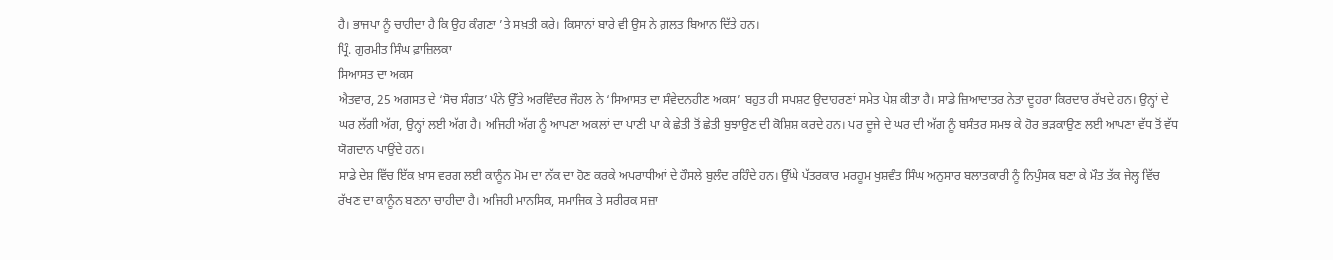ਹੈ। ਭਾਜਪਾ ਨੂੰ ਚਾਹੀਦਾ ਹੈ ਕਿ ਉਹ ਕੰਗਣਾ ’ਤੇ ਸਖ਼ਤੀ ਕਰੇ। ਕਿਸਾਨਾਂ ਬਾਰੇ ਵੀ ਉਸ ਨੇ ਗ਼ਲਤ ਬਿਆਨ ਦਿੱਤੇ ਹਨ।
ਪ੍ਰਿੰ. ਗੁਰਮੀਤ ਸਿੰਘ ਫ਼ਾਜ਼ਿਲਕਾ
ਸਿਆਸਤ ਦਾ ਅਕਸ
ਐਤਵਾਰ, 25 ਅਗਸਤ ਦੇ ‘ਸੋਚ ਸੰਗਤ’ ਪੰਨੇ ਉੱਤੇ ਅਰਵਿੰਦਰ ਜੌਹਲ ਨੇ ‘ਸਿਆਸਤ ਦਾ ਸੰਵੇਦਨਹੀਣ ਅਕਸ’ ਬਹੁਤ ਹੀ ਸਪਸ਼ਟ ਉਦਾਹਰਣਾਂ ਸਮੇਤ ਪੇਸ਼ ਕੀਤਾ ਹੈ। ਸਾਡੇ ਜ਼ਿਆਦਾਤਰ ਨੇਤਾ ਦੂਹਰਾ ਕਿਰਦਾਰ ਰੱਖਦੇ ਹਨ। ਉਨ੍ਹਾਂ ਦੇ ਘਰ ਲੱਗੀ ਅੱਗ, ਉਨ੍ਹਾਂ ਲਈ ਅੱਗ ਹੈ। ਅਜਿਹੀ ਅੱਗ ਨੂੰ ਆਪਣਾ ਅਕਲਾਂ ਦਾ ਪਾਣੀ ਪਾ ਕੇ ਛੇਤੀ ਤੋਂ ਛੇਤੀ ਬੁਝਾਉਣ ਦੀ ਕੋਸ਼ਿਸ਼ ਕਰਦੇ ਹਨ। ਪਰ ਦੂਜੇ ਦੇ ਘਰ ਦੀ ਅੱਗ ਨੂੰ ਬਸੰਤਰ ਸਮਝ ਕੇ ਹੋਰ ਭੜਕਾਉਣ ਲਈ ਆਪਣਾ ਵੱਧ ਤੋਂ ਵੱਧ ਯੋਗਦਾਨ ਪਾਉਂਦੇ ਹਨ।
ਸਾਡੇ ਦੇਸ਼ ਵਿੱਚ ਇੱਕ ਖ਼ਾਸ ਵਰਗ ਲਈ ਕਾਨੂੰਨ ਮੋਮ ਦਾ ਨੱਕ ਦਾ ਹੋਣ ਕਰਕੇ ਅਪਰਾਧੀਆਂ ਦੇ ਹੌਸਲੇ ਬੁਲੰਦ ਰਹਿੰਦੇ ਹਨ। ਉੱਘੇ ਪੱਤਰਕਾਰ ਮਰਹੂਮ ਖੁਸ਼ਵੰਤ ਸਿੰਘ ਅਨੁਸਾਰ ਬਲਾਤਕਾਰੀ ਨੂੰ ਨਿਪੁੰਸਕ ਬਣਾ ਕੇ ਮੌਤ ਤੱਕ ਜੇਲ੍ਹ ਵਿੱਚ ਰੱਖਣ ਦਾ ਕਾਨੂੰਨ ਬਣਨਾ ਚਾਹੀਦਾ ਹੈ। ਅਜਿਹੀ ਮਾਨਸਿਕ, ਸਮਾਜਿਕ ਤੇ ਸਰੀਰਕ ਸਜ਼ਾ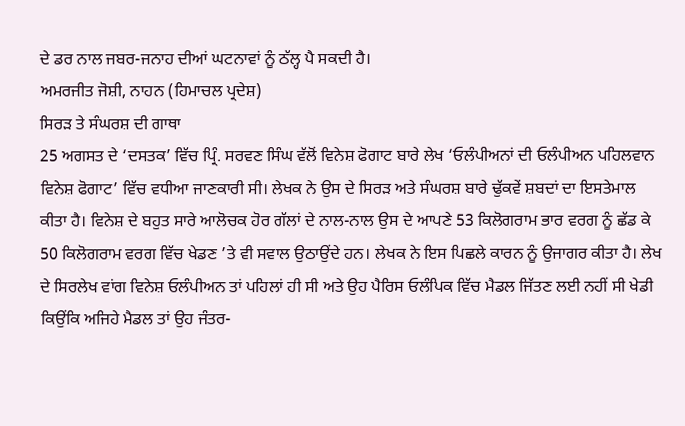ਦੇ ਡਰ ਨਾਲ ਜਬਰ-ਜਨਾਹ ਦੀਆਂ ਘਟਨਾਵਾਂ ਨੂੰ ਠੱਲ੍ਹ ਪੈ ਸਕਦੀ ਹੈ।
ਅਮਰਜੀਤ ਜੋਸ਼ੀ, ਨਾਹਨ (ਹਿਮਾਚਲ ਪ੍ਰਦੇਸ਼)
ਸਿਰੜ ਤੇ ਸੰਘਰਸ਼ ਦੀ ਗਾਥਾ
25 ਅਗਸਤ ਦੇ ‘ਦਸਤਕ’ ਵਿੱਚ ਪ੍ਰਿੰ. ਸਰਵਣ ਸਿੰਘ ਵੱਲੋਂ ਵਿਨੇਸ਼ ਫੋਗਾਟ ਬਾਰੇ ਲੇਖ ‘ਓਲੰਪੀਅਨਾਂ ਦੀ ਓਲੰਪੀਅਨ ਪਹਿਲਵਾਨ ਵਿਨੇਸ਼ ਫੋਗਾਟ’ ਵਿੱਚ ਵਧੀਆ ਜਾਣਕਾਰੀ ਸੀ। ਲੇਖਕ ਨੇ ਉਸ ਦੇ ਸਿਰੜ ਅਤੇ ਸੰਘਰਸ਼ ਬਾਰੇ ਢੁੱਕਵੇਂ ਸ਼ਬਦਾਂ ਦਾ ਇਸਤੇਮਾਲ ਕੀਤਾ ਹੈ। ਵਿਨੇਸ਼ ਦੇ ਬਹੁਤ ਸਾਰੇ ਆਲੋਚਕ ਹੋਰ ਗੱਲਾਂ ਦੇ ਨਾਲ-ਨਾਲ ਉਸ ਦੇ ਆਪਣੇ 53 ਕਿਲੋਗਰਾਮ ਭਾਰ ਵਰਗ ਨੂੰ ਛੱਡ ਕੇ 50 ਕਿਲੋਗਰਾਮ ਵਰਗ ਵਿੱਚ ਖੇਡਣ ’ਤੇ ਵੀ ਸਵਾਲ ਉਠਾਉਂਦੇ ਹਨ। ਲੇਖਕ ਨੇ ਇਸ ਪਿਛਲੇ ਕਾਰਨ ਨੂੰ ਉਜਾਗਰ ਕੀਤਾ ਹੈ। ਲੇਖ ਦੇ ਸਿਰਲੇਖ ਵਾਂਗ ਵਿਨੇਸ਼ ਓਲੰਪੀਅਨ ਤਾਂ ਪਹਿਲਾਂ ਹੀ ਸੀ ਅਤੇ ਉਹ ਪੈਰਿਸ ਓਲੰਪਿਕ ਵਿੱਚ ਮੈਡਲ ਜਿੱਤਣ ਲਈ ਨਹੀਂ ਸੀ ਖੇਡੀ ਕਿਉਂਕਿ ਅਜਿਹੇ ਮੈਡਲ ਤਾਂ ਉਹ ਜੰਤਰ-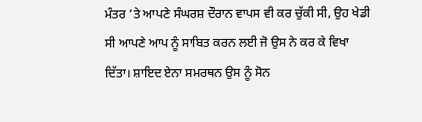ਮੰਤਰ ’ਤੇ ਆਪਣੇ ਸੰਘਰਸ਼ ਦੌਰਾਨ ਵਾਪਸ ਵੀ ਕਰ ਚੁੱਕੀ ਸੀ, ਉਹ ਖੇਡੀ ਸੀ ਆਪਣੇ ਆਪ ਨੂੰ ਸਾਬਿਤ ਕਰਨ ਲਈ ਜੋ ਉਸ ਨੇ ਕਰ ਕੇ ਵਿਖਾ ਦਿੱਤਾ। ਸ਼ਾਇਦ ਏਨਾ ਸਮਰਥਨ ਉਸ ਨੂੰ ਸੋਨ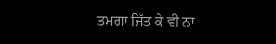ਤਮਗਾ ਜਿੱਤ ਕੇ ਵੀ ਨਾ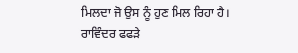ਮਿਲਦਾ ਜੋ ਉਸ ਨੂੰ ਹੁਣ ਮਿਲ ਰਿਹਾ ਹੈ।
ਰਾਵਿੰਦਰ ਫਫੜੇ